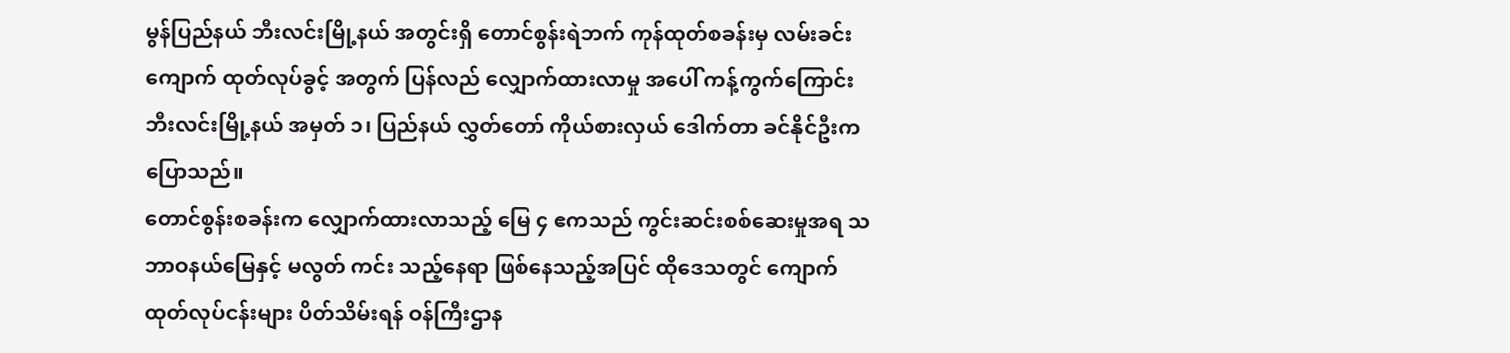မွန်ပြည်နယ် ဘီးလင်းမြို့နယ် အတွင်းရှိ တောင်စွန်းရဲဘက် ကုန်ထုတ်စခန်းမှ လမ်းခင်းကျောက် ထုတ်လုပ်ခွင့် အတွက် ပြန်လည် လျှောက်ထားလာမှု အပေါ် ကန့်ကွက်ကြောင်း ဘီးလင်းမြို့နယ် အမှတ် ၁၊ ပြည်နယ် လွှတ်တော် ကိုယ်စားလှယ် ဒေါက်တာ ခင်နိုင်ဦးက ပြောသည်။
တောင်စွန်းစခန်းက လျှောက်ထားလာသည့် မြေ ၄ ဧကသည် ကွင်းဆင်းစစ်ဆေးမှုအရ သဘာဝနယ်မြေနှင့် မလွတ် ကင်း သည့်နေရာ ဖြစ်နေသည့်အပြင် ထိုဒေသတွင် ကျောက်ထုတ်လုပ်ငန်းများ ပိတ်သိမ်းရန် ဝန်ကြီးဌာန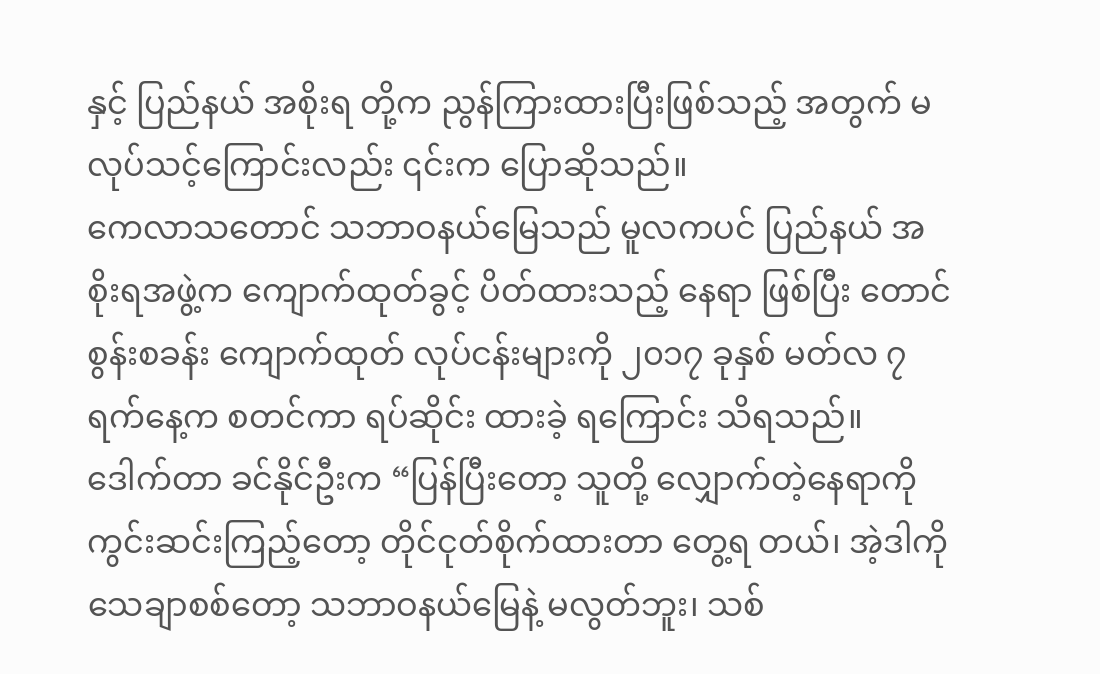နှင့် ပြည်နယ် အစိုးရ တို့က ညွန်ကြားထားပြီးဖြစ်သည့် အတွက် မလုပ်သင့်ကြောင်းလည်း ၎င်းက ပြောဆိုသည်။
ကေလာသတောင် သဘာဝနယ်မြေသည် မူလကပင် ပြည်နယ် အစိုးရအဖွဲ့က ကျောက်ထုတ်ခွင့် ပိတ်ထားသည့် နေရာ ဖြစ်ပြီး တောင်စွန်းစခန်း ကျောက်ထုတ် လုပ်ငန်းများကို ၂၀၁၇ ခုနှစ် မတ်လ ၇ ရက်နေ့က စတင်ကာ ရပ်ဆိုင်း ထားခဲ့ ရကြောင်း သိရသည်။
ဒေါက်တာ ခင်နိုင်ဦးက “ပြန်ပြီးတော့ သူတို့ လျှောက်တဲ့နေရာကို ကွင်းဆင်းကြည့်တော့ တိုင်ငုတ်စိုက်ထားတာ တွေ့ရ တယ်၊ အဲ့ဒါကို သေချာစစ်တော့ သဘာဝနယ်မြေနဲ့ မလွတ်ဘူး၊ သစ်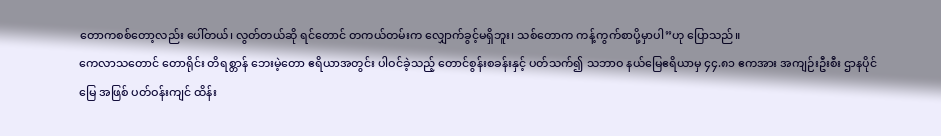တောကစစ်တော့လည်း ပေါ်တယ်၊ လွတ်တယ်ဆို ရင်တောင် တကယ်တမ်းက လျှောက်ခွင့်မရှိဘူး၊ သစ်တောက ကန့်ကွက်စာပို့မှာပါ”ဟု ပြောသည်။
ကေလာသတောင် တောရိုင်း တိရစ္တာန် ဘေးမဲ့တော ဧရိယာအတွင်း ပါဝင်ခဲ့သည့် တောင်စွန်းစခန်းနှင့် ပတ်သက်၍ သဘာဝ နယ်မြေဧရိယာမှ ၄၄.၈၁ ဧကအား အကျဉ်းဦးစီး ဌာနပိုင်မြေ အဖြစ် ပတ်ဝန်းကျင် ထိန်း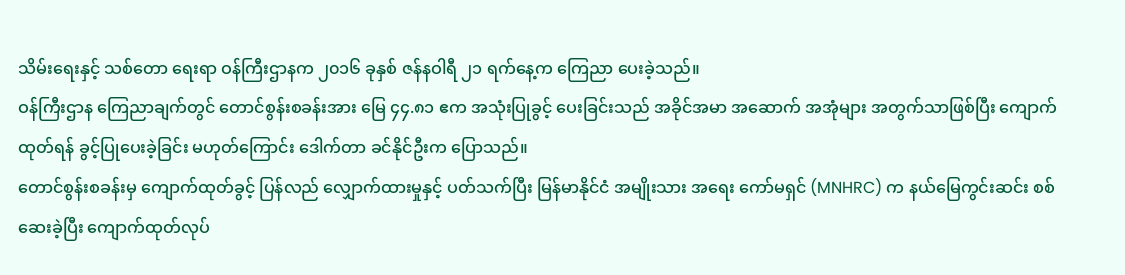သိမ်းရေးနှင့် သစ်တော ရေးရာ ဝန်ကြီးဌာနက ၂၀၁၆ ခုနှစ် ဇန်နဝါရီ ၂၁ ရက်နေ့က ကြေညာ ပေးခဲ့သည်။
ဝန်ကြီးဌာန ကြေညာချက်တွင် တောင်စွန်းစခန်းအား မြေ ၄၄.၈၁ ဧက အသုံးပြုခွင့် ပေးခြင်းသည် အခိုင်အမာ အဆောက် အအုံများ အတွက်သာဖြစ်ပြီး ကျောက်ထုတ်ရန် ခွင့်ပြုပေးခဲ့ခြင်း မဟုတ်ကြောင်း ဒေါက်တာ ခင်နိုင်ဦးက ပြောသည်။
တောင်စွန်းစခန်းမှ ကျောက်ထုတ်ခွင့် ပြန်လည် လျှောက်ထားမှုနှင့် ပတ်သက်ပြီး မြန်မာနိုင်ငံ အမျိုးသား အရေး ကော်မရှင် (MNHRC) က နယ်မြေကွင်းဆင်း စစ်ဆေးခဲ့ပြီး ကျောက်ထုတ်လုပ်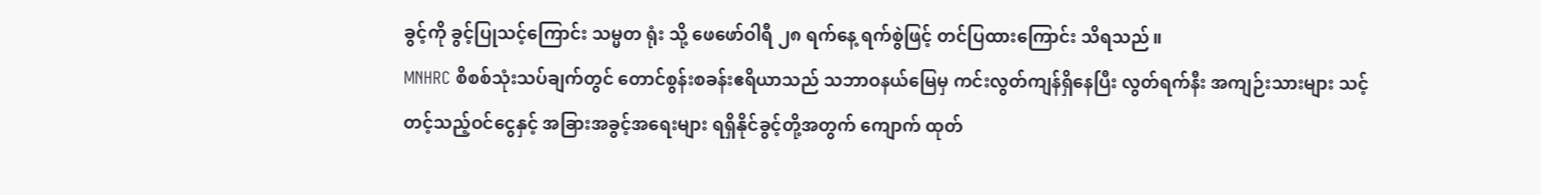ခွင့်ကို ခွင့်ပြုသင့်ကြောင်း သမ္မတ ရုံး သို့ ဖေဖော်ဝါရီ ၂၈ ရက်နေ့ ရက်စွဲဖြင့် တင်ပြထားကြောင်း သိရသည်။
MNHRC စိစစ်သုံးသပ်ချက်တွင် တောင်စွန်းစခန်းဧရိယာသည် သဘာဝနယ်မြေမှ ကင်းလွတ်ကျန်ရှိနေပြီး လွတ်ရက်နီး အကျဉ်းသားများ သင့်တင့်သည့်ဝင်ငွေနှင့် အခြားအခွင့်အရေးများ ရရှိနိုင်ခွင့်တို့အတွက် ကျောက် ထုတ်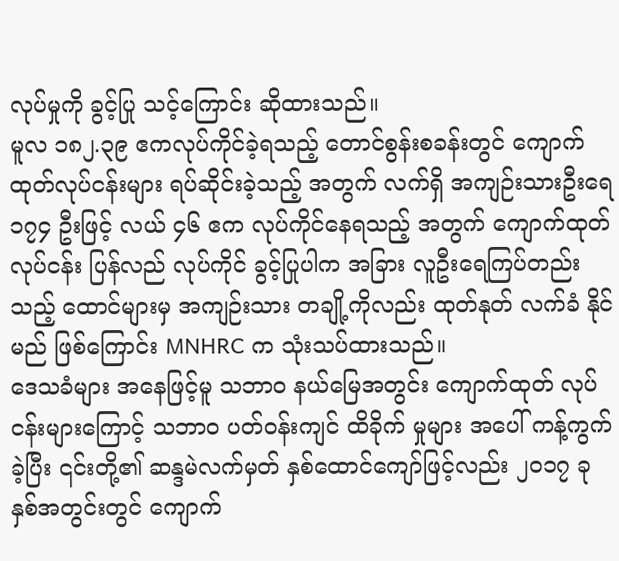လုပ်မှုကို ခွင့်ပြု သင့်ကြောင်း ဆိုထားသည်။
မူလ ၁၈၂.၃၉ ဧကလုပ်ကိုင်ခဲ့ရသည့် တောင်စွန်းစခန်းတွင် ကျောက်ထုတ်လုပ်ငန်းများ ရပ်ဆိုင်းခဲ့သည့် အတွက် လက်ရှိ အကျဉ်းသားဦးရေ ၁၇၄ ဦးဖြင့် လယ် ၄၆ ဧက လုပ်ကိုင်နေရသည့် အတွက် ကျောက်ထုတ်လုပ်ငန်း ပြန်လည် လုပ်ကိုင် ခွင့်ပြုပါက အခြား လူဦးရေကြပ်တည်းသည့် ထောင်များမှ အကျဉ်းသား တချို့ကိုလည်း ထုတ်နုတ် လက်ခံ နိုင်မည် ဖြစ်ကြောင်း MNHRC က သုံးသပ်ထားသည်။
ဒေသခံများ အနေဖြင့်မူ သဘာဝ နယ်မြေအတွင်း ကျောက်ထုတ် လုပ်ငန်းများကြောင့် သဘာဝ ပတ်ဝန်းကျင် ထိခိုက် မှုများ အပေါ် ကန့်ကွက်ခဲ့ပြီး ၎င်းတို့၏ ဆန္ဒမဲလက်မှတ် နှစ်ထောင်ကျော်ဖြင့်လည်း ၂၀၁၇ ခုနှစ်အတွင်းတွင် ကျောက်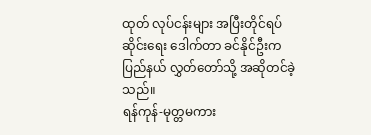ထုတ် လုပ်ငန်းများ အပြီးတိုင်ရပ်ဆိုင်းရေး ဒေါက်တာ ခင်နိုင်ဦးက ပြည်နယ် လွှတ်တော်သို့ အဆိုတင်ခဲ့သည်။
ရန်ကုန်-မုတ္တမကား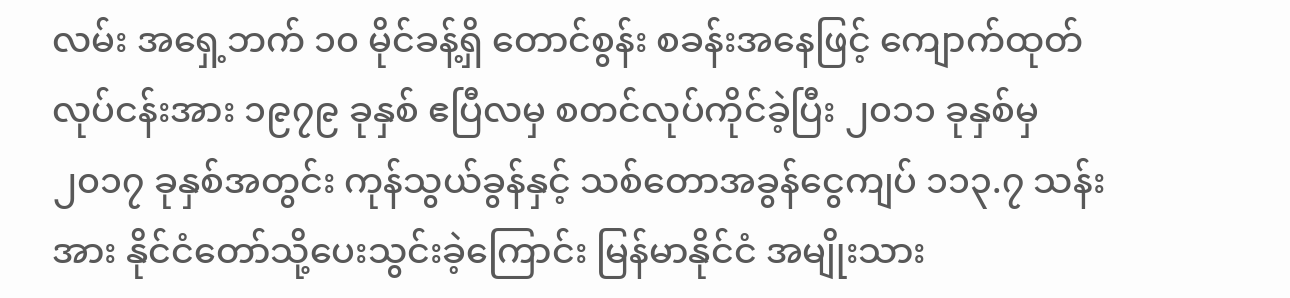လမ်း အရှေ့ဘက် ၁၀ မိုင်ခန့်ရှိ တောင်စွန်း စခန်းအနေဖြင့် ကျောက်ထုတ်လုပ်ငန်းအား ၁၉၇၉ ခုနှစ် ဧပြီလမှ စတင်လုပ်ကိုင်ခဲ့ပြီး ၂၀၁၁ ခုနှစ်မှ ၂၀၁၇ ခုနှစ်အတွင်း ကုန်သွယ်ခွန်နှင့် သစ်တောအခွန်ငွေကျပ် ၁၁၃.၇ သန်းအား နိုင်ငံတော်သို့ပေးသွင်းခဲ့ကြောင်း မြန်မာနိုင်ငံ အမျိုးသား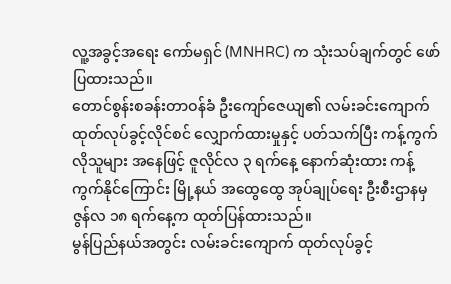လူ့အခွင့်အရေး ကော်မရှင် (MNHRC) က သုံးသပ်ချက်တွင် ဖော်ပြထားသည်။
တောင်စွန်းစခန်းတာဝန်ခံ ဦးကျော်ဇေယျ၏ လမ်းခင်းကျောက်ထုတ်လုပ်ခွင့်လိုင်စင် လျှောက်ထားမှုနှင့် ပတ်သက်ပြီး ကန့်ကွက်လိုသူများ အနေဖြင့် ဇူလိုင်လ ၃ ရက်နေ့ နောက်ဆုံးထား ကန့်ကွက်နိုင်ကြောင်း မြို့နယ် အထွေထွေ အုပ်ချုပ်ရေး ဦးစီးဌာနမှ ဇွန်လ ၁၈ ရက်နေ့က ထုတ်ပြန်ထားသည်။
မွန်ပြည်နယ်အတွင်း လမ်းခင်းကျောက် ထုတ်လုပ်ခွင့်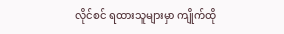လိုင်စင် ရထားသူများမှာ ကျိုက်ထို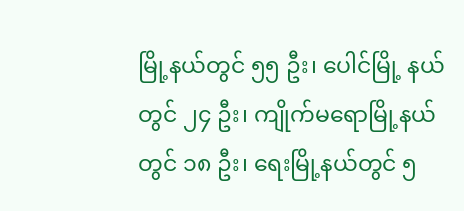မြို့နယ်တွင် ၅၅ ဦး၊ ပေါင်မြို့ နယ် တွင် ၂၄ ဦး၊ ကျိုက်မရောမြို့နယ်တွင် ၁၈ ဦး၊ ရေးမြို့နယ်တွင် ၅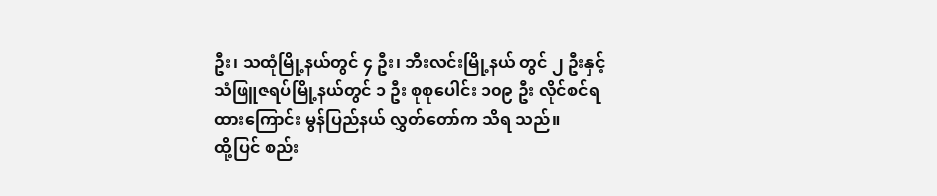ဦး၊ သထုံမြို့နယ်တွင် ၄ ဦး၊ ဘီးလင်းမြို့နယ် တွင် ၂ ဦးနှင့် သံဖြူဇရပ်မြို့နယ်တွင် ၁ ဦး စုစုပေါင်း ၁၀၉ ဦး လိုင်စင်ရထားကြောင်း မွန်ပြည်နယ် လွှတ်တော်က သိရ သည်။
ထို့ပြင် စည်း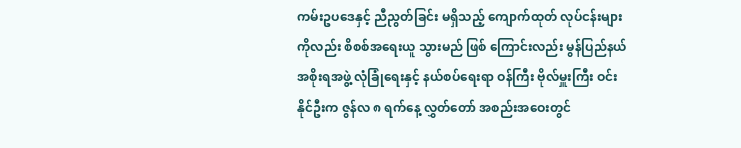ကမ်းဥပဒေနှင့် ညီညွတ်ခြင်း မရှိသည့် ကျောက်ထုတ် လုပ်ငန်းများကိုလည်း စိစစ်အရေးယူ သွားမည် ဖြစ် ကြောင်းလည်း မွန်ပြည်နယ် အစိုးရအဖွဲ့ လုံခြုံရေးနှင့် နယ်စပ်ရေးရာ ဝန်ကြီး ဗိုလ်မှူးကြီး ဝင်းနိုင်ဦးက ဇွန်လ ၈ ရက်နေ့ လွှတ်တော် အစည်းအဝေးတွင်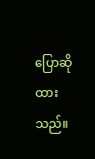ပြောဆိုထားသည်။